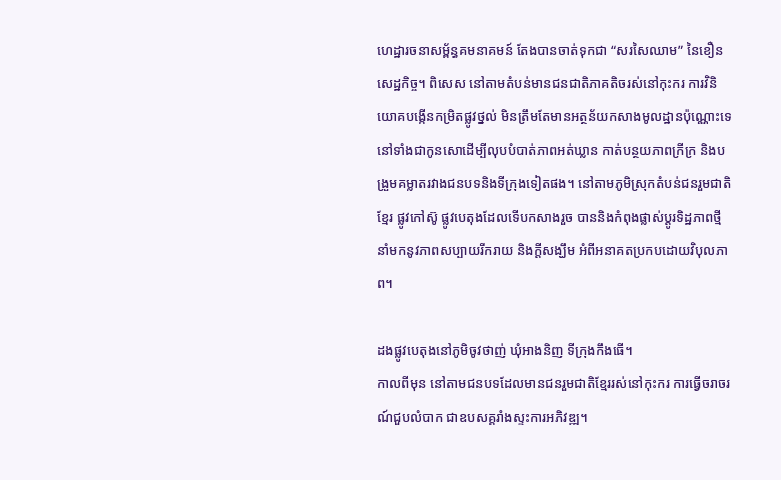ហេដ្ឋារចនាសម្ព័ន្ធគមនាគមន៍ តែងបានចាត់ទុកជា “សរសៃឈាម” នៃខឿនសេដ្ឋកិច្ច។ ពិសេស នៅតាមតំបន់មានជនជាតិភាគតិចរស់នៅកុះករ ការវិនិយោគបង្កើនកម្រិតផ្លូវថ្នល់ មិនត្រឹមតែមានអត្ថន័យកសាងមូលដ្ឋានប៉ុណ្ណោះទេ នៅទាំងជាកូនសោដើម្បីលុបបំបាត់ភាពអត់ឃ្លាន កាត់បន្ថយភាពក្រីក្រ និងបង្រួមគម្លាតរវាងជនបទនិងទីក្រុងទៀតផង។ នៅតាមភូមិស្រុកតំបន់ជនរួមជាតិខ្មែរ ផ្លូវកៅស៊ូ ផ្លូវបេតុងដែលទើបកសាងរួច បាននិងកំពុងផ្លាស់ប្ដូរទិដ្ឋភាពថ្មី នាំមកនូវភាពសប្បាយរីករាយ និងក្ដីសង្ឃឹម អំពីអនាគតប្រកបដោយវិបុលភាព។

ដងផ្លូវបេតុងនៅភូមិចូវថាញ់ ឃុំអាងនិញ ទីក្រុងកឹងធើ។
កាលពីមុន នៅតាមជនបទដែលមានជនរួមជាតិខ្មែររស់នៅកុះករ ការធ្វើចរាចរណ៍ជួបលំបាក ជាឧបសគ្គរាំងស្ទះការអភិវឌ្ឍ។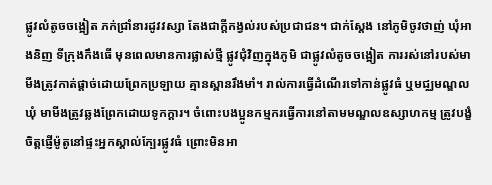ផ្លូវលំតូចចង្អៀត ភក់ជ្រាំនារដូវវស្សា តែងជាក្តីកង្វល់របស់ប្រជាជន។ ជាក់ស្ដែង នៅភូមិចូវថាញ់ ឃុំអាងនិញ ទីក្រុងកឹងធើ មុនពេលមានការផ្លាស់ថ្មី ផ្លូវជុំវិញក្នុងភូមិ ជាផ្លូវលំតូចចង្អៀត ការរស់នៅរបស់មាមីងត្រូវកាត់ផ្តាច់ដោយព្រែកប្រឡាយ គ្មានស្ពានរឹងមាំ។ រាល់ការធ្វើដំណើរទៅកាន់ផ្លូវធំ ឬមជ្ឈមណ្ឌលឃុំ មាមីងត្រូវឆ្លងព្រែកដោយទូកក្តារ។ ចំពោះបងប្អូនកម្មករធ្វើការនៅតាមមណ្ឌលឧស្សាហកម្ម ត្រូវបង្ខំចិត្តផ្ញើម៉ូតូនៅផ្ទះអ្នកស្គាល់ក្បែរផ្លូវធំ ព្រោះមិនអា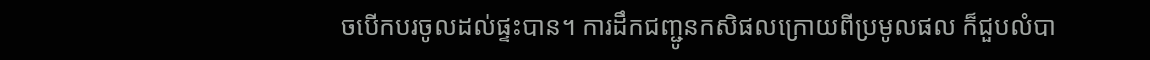ចបើកបរចូលដល់ផ្ទះបាន។ ការដឹកជញ្ជូនកសិផលក្រោយពីប្រមូលផល ក៏ជួបលំបា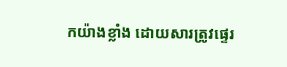កយ៉ាងខ្លាំង ដោយសារត្រូវផ្ទេរ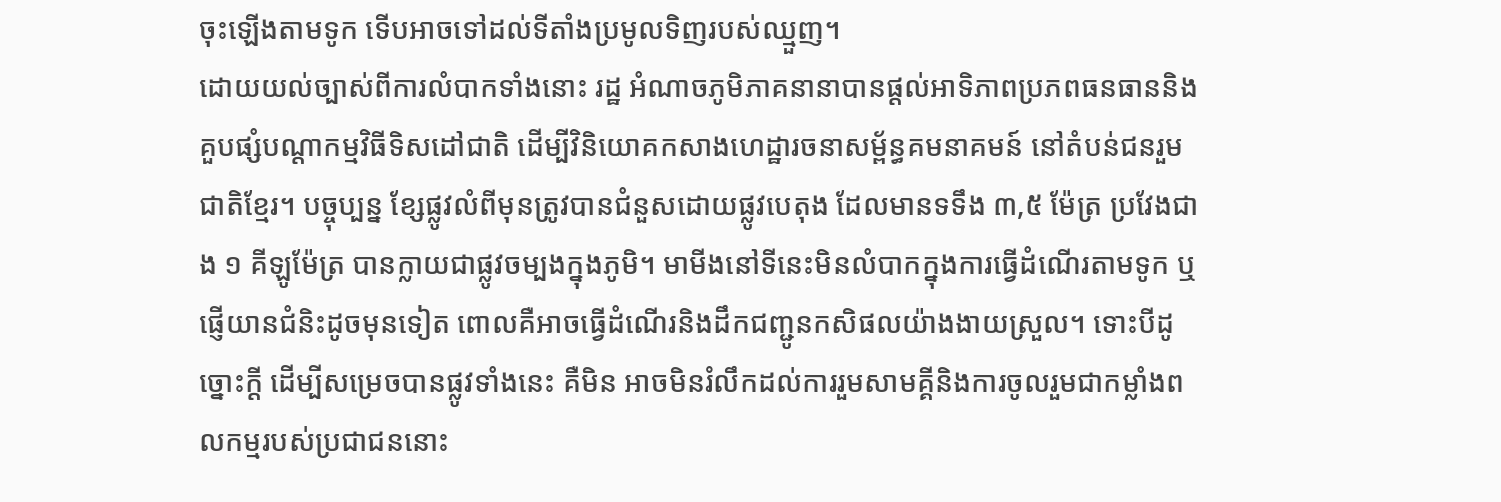ចុះឡើងតាមទូក ទើបអាចទៅដល់ទីតាំងប្រមូលទិញរបស់ឈ្មួញ។
ដោយយល់ច្បាស់ពីការលំបាកទាំងនោះ រដ្ឋ អំណាចភូមិភាគនានាបានផ្តល់អាទិភាពប្រភពធនធាននិងគួបផ្សំបណ្តាកម្មវិធីទិសដៅជាតិ ដើម្បីវិនិយោគកសាងហេដ្ឋារចនាសម្ព័ន្ធគមនាគមន៍ នៅតំបន់ជនរួមជាតិខ្មែរ។ បច្ចុប្បន្ន ខ្សែផ្លូវលំពីមុនត្រូវបានជំនួសដោយផ្លូវបេតុង ដែលមានទទឹង ៣,៥ ម៉ែត្រ ប្រវែងជាង ១ គីឡូម៉ែត្រ បានក្លាយជាផ្លូវចម្បងក្នុងភូមិ។ មាមីងនៅទីនេះមិនលំបាកក្នុងការធ្វើដំណើរតាមទូក ឬផ្ញើយានជំនិះដូចមុនទៀត ពោលគឺអាចធ្វើដំណើរនិងដឹកជញ្ជូនកសិផលយ៉ាងងាយស្រួល។ ទោះបីដូច្នោះក្ដី ដើម្បីសម្រេចបានផ្លូវទាំងនេះ គឺមិន អាចមិនរំលឹកដល់ការរួមសាមគ្គីនិងការចូលរួមជាកម្លាំងពលកម្មរបស់ប្រជាជននោះ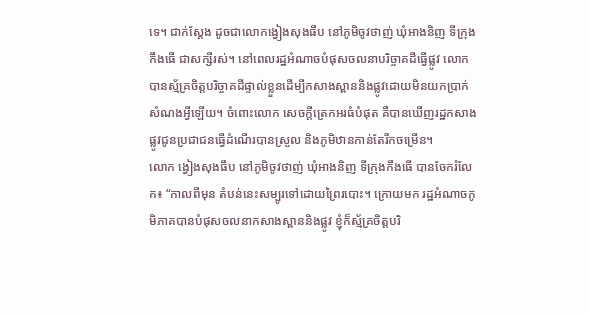ទេ។ ជាក់ស្ដែង ដូចជាលោកង្វៀងសុងធឹប នៅភូមិចូវថាញ់ ឃុំអាងនិញ ទីក្រុងកឹងធើ ជាសក្សីរស់។ នៅពេលរដ្ឋអំណាចបំផុសចលនាបរិច្ចាគដីធ្វើផ្លូវ លោកបានស្ម័គ្រចិត្តបរិច្ចាគដីផ្ទាល់ខ្លួនដើម្បីកសាងស្ពាននិងផ្លូវដោយមិនយកប្រាក់សំណងអ្វីឡើយ។ ចំពោះលោក សេចក្តីត្រេកអរធំបំផុត គឺបានឃើញរដ្ឋកសាងផ្លូវជូនប្រជាជនធ្វើដំណើរបានស្រួល និងភូមិឋានកាន់តែរីកចម្រើន។
លោក ង្វៀងសុងធឹប នៅភូមិចូវថាញ់ ឃុំអាងនិញ ទីក្រុងកឹងធើ បានចែករំលែក៖ “កាលពីមុន តំបន់នេះសម្បូរទៅដោយព្រៃរបោះ។ ក្រោយមក រដ្ឋអំណាចភូមិភាគបានបំផុសចលនាកសាងស្ពាននិងផ្លូវ ខ្ញុំក៏ស្ម័គ្រចិត្តបរិ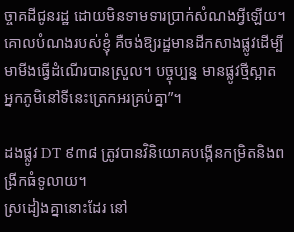ច្ចាគដីជូនរដ្ឋ ដោយមិនទាមទារប្រាក់សំណងអ្វីឡើយ។ គោលបំណងរបស់ខ្ញុំ គឺចង់ឱ្យរដ្ឋមានដីកសាងផ្លូវដើម្បីមាមីងធ្វើដំណើរបានស្រួល។ បច្ចុប្បន្ន មានផ្លូវថ្មីស្អាត អ្នកភូមិនៅទីនេះត្រេកអរគ្រប់គ្នា”។

ដងផ្លូវ DT ៩៣៨ ត្រូវបានវិនិយោគបង្កើនកម្រិតនិងពង្រីកធំទូលាយ។
ស្រដៀងគ្នានោះដែរ នៅ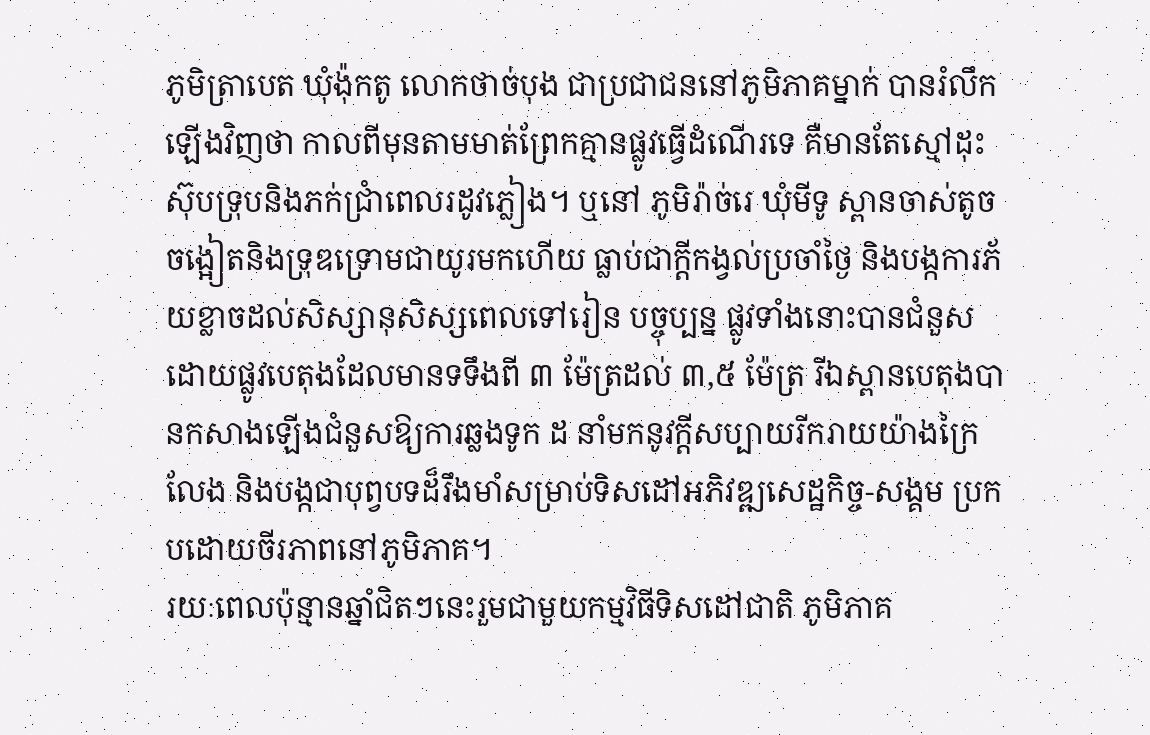ភូមិត្រាបេត ឃុំង៉ុកតូ លោកថាច់បុង ជាប្រជាជននៅភូមិភាគម្នាក់ បានរំលឹកឡើងវិញថា កាលពីមុនតាមមាត់ព្រែកគ្មានផ្លូវធ្វើដំណើរទេ គឺមានតែស្មៅដុះស៊ុបទ្រុបនិងភក់ជ្រាំពេលរដូវភ្លៀង។ ឬនៅ ភូមិរ៉ាច់រេ ឃុំមីទូ ស្ពានចាស់តូចចង្អៀតនិងទ្រុឌទ្រោមជាយូរមកហើយ ធ្លាប់ជាក្តីកង្វល់ប្រចាំថ្ងៃ និងបង្កការភ័យខ្លាចដល់សិស្សានុសិស្សពេលទៅរៀន បច្ចុប្បន្ន ផ្លូវទាំងនោះបានជំនួសដោយផ្លូវបេតុងដែលមានទទឹងពី ៣ ម៉ែត្រដល់ ៣,៥ ម៉ែត្រ រីឯស្ពានបេតុងបានកសាងឡើងជំនួសឱ្យការឆ្លងទូក ដ នាំមកនូវក្តីសប្បាយរីករាយយ៉ាងក្រៃលែង និងបង្កជាបុព្វបទដ៏រឹងមាំសម្រាប់ទិសដៅអភិវឌ្ឍសេដ្ឋកិច្ច-សង្គម ប្រកបដោយចីរភាពនៅភូមិភាគ។
រយៈពេលប៉ុន្មានឆ្នាំជិតៗនេះរួមជាមួយកម្មវិធីទិសដៅជាតិ ភូមិភាគ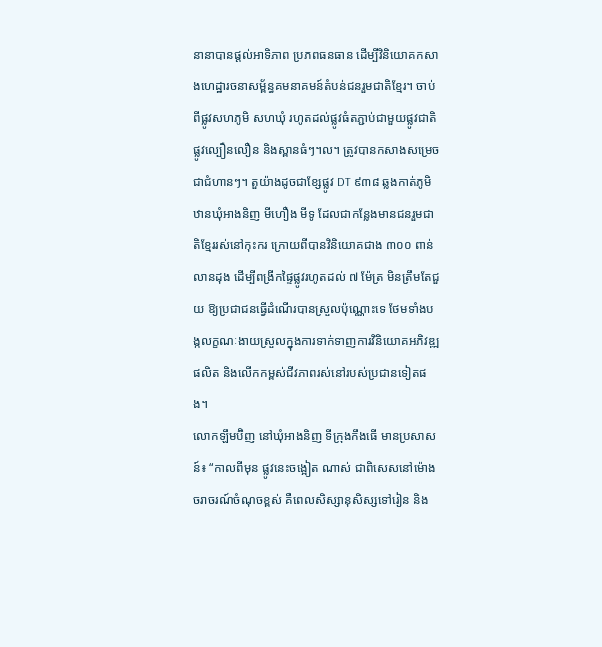នានាបានផ្តល់អាទិភាព ប្រភពធនធាន ដើម្បីវិនិយោគកសាងហេដ្ឋារចនាសម្ព័ន្ធគមនាគមន៍តំបន់ជនរួមជាតិខ្មែរ។ ចាប់ពីផ្លូវសហភូមិ សហឃុំ រហូតដល់ផ្លូវធំតភ្ជាប់ជាមួយផ្លូវជាតិ ផ្លូវល្បឿនលឿន និងស្ពានធំៗ។ល។ ត្រូវបានកសាងសម្រេចជាជំហានៗ។ តួយ៉ាងដូចជាខ្សែផ្លូវ DT ៩៣៨ ឆ្លងកាត់ភូមិឋានឃុំអាងនិញ មីហឿង មីទូ ដែលជាកន្លែងមានជនរួមជាតិខ្មែររស់នៅកុះករ ក្រោយពីបានវិនិយោគជាង ៣០០ ពាន់លានដុង ដើម្បីពង្រីកផ្ទៃផ្លូវរហូតដល់ ៧ ម៉ែត្រ មិនត្រឹមតែជួយ ឱ្យប្រជាជនធ្វើដំណើរបានស្រួលប៉ុណ្ណោះទេ ថែមទាំងបង្កលក្ខណៈងាយស្រួលក្នុងការទាក់ទាញការវិនិយោគអភិវឌ្ឍផលិត និងលើកកម្ពស់ជីវភាពរស់នៅរបស់ប្រជានទៀតផង។
លោកឡឹមប៊ិញ នៅឃុំអាងនិញ ទីក្រុងកឹងធើ មានប្រសាសន៍៖ “កាលពីមុន ផ្លូវនេះចង្អៀត ណាស់ ជាពិសេសនៅម៉ោងចរាចរណ៍ចំណុចខ្ពស់ គឺពេលសិស្សានុសិស្សទៅរៀន និង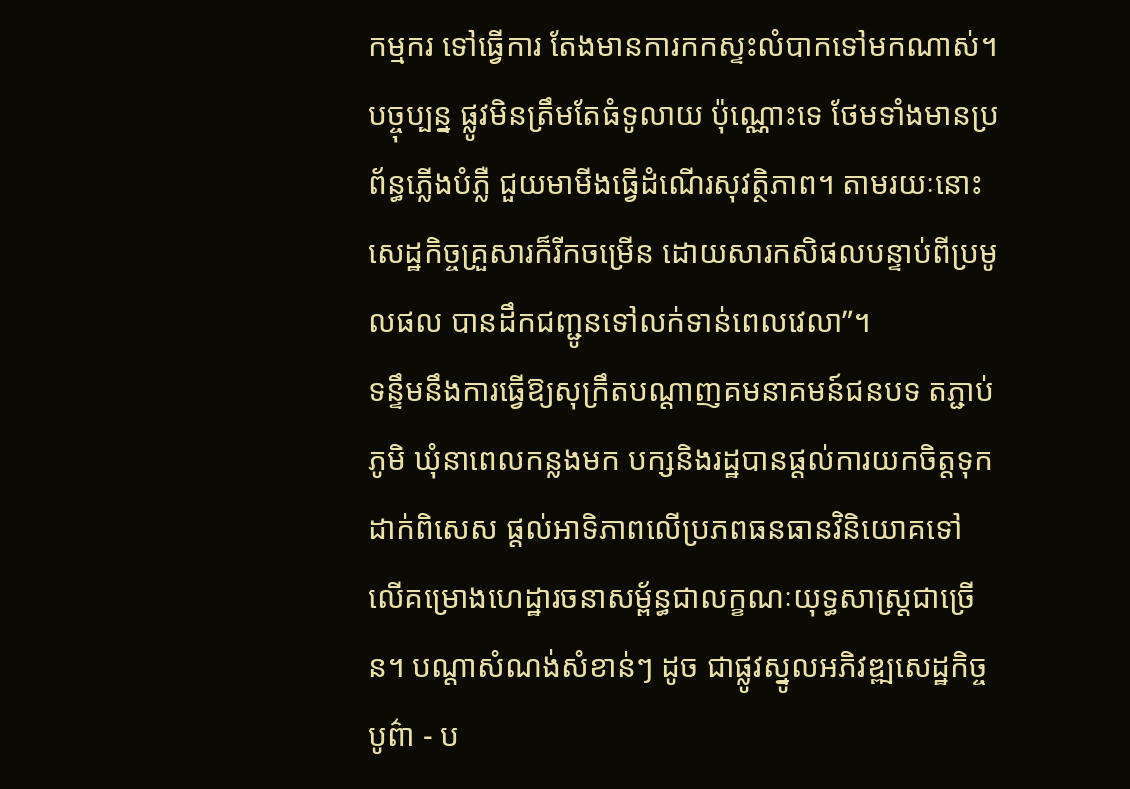កម្មករ ទៅធ្វើការ តែងមានការកកស្ទះលំបាកទៅមកណាស់។ បច្ចុប្បន្ន ផ្លូវមិនត្រឹមតែធំទូលាយ ប៉ុណ្ណោះទេ ថែមទាំងមានប្រព័ន្ធភ្លើងបំភ្លឺ ជួយមាមីងធ្វើដំណើរសុវត្ថិភាព។ តាមរយៈនោះ សេដ្ឋកិច្ចគ្រួសារក៏រីកចម្រើន ដោយសារកសិផលបន្ទាប់ពីប្រមូលផល បានដឹកជញ្ជូនទៅលក់ទាន់ពេលវេលា”។
ទន្ទឹមនឹងការធ្វើឱ្យសុក្រឹតបណ្តាញគមនាគមន៍ជនបទ តភ្ជាប់ភូមិ ឃុំនាពេលកន្លងមក បក្សនិងរដ្ឋបានផ្តល់ការយកចិត្តទុកដាក់ពិសេស ផ្តល់អាទិភាពលើប្រភពធនធានវិនិយោគទៅ លើគម្រោងហេដ្ឋារចនាសម្ព័ន្ធជាលក្ខណៈយុទ្ធសាស្ត្រជាច្រើន។ បណ្តាសំណង់សំខាន់ៗ ដូច ជាផ្លូវស្នូលអភិវឌ្ឍសេដ្ឋកិច្ចបូព៌ា - ប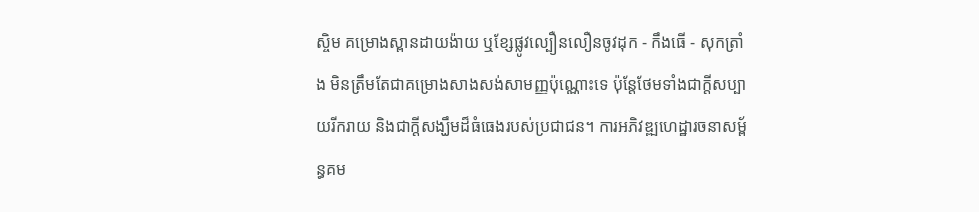ស្ចិម គម្រោងស្ពានដាយង៉ាយ ឬខ្សែផ្លូវល្បឿនលឿនចូវដុក - កឹងធើ - សុកត្រាំង មិនត្រឹមតែជាគម្រោងសាងសង់សាមញ្ញប៉ុណ្ណោះទេ ប៉ុន្តែថែមទាំងជាក្តីសប្បាយរីករាយ និងជាក្តីសង្ឃឹមដ៏ធំធេងរបស់ប្រជាជន។ ការអភិវឌ្ឍហេដ្ឋារចនាសម្ព័ន្ធគម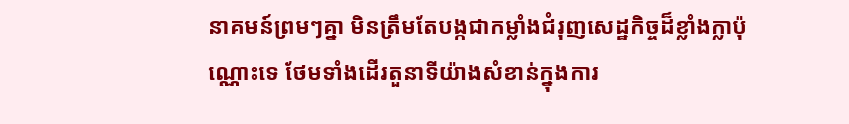នាគមន៍ព្រមៗគ្នា មិនត្រឹមតែបង្កជាកម្លាំងជំរុញសេដ្ឋកិច្ចដ៏ខ្លាំងក្លាប៉ុណ្ណោះទេ ថែមទាំងដើរតួនាទីយ៉ាងសំខាន់ក្នុងការ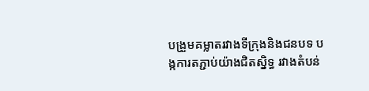បង្រួមគម្លាតរវាងទីក្រុងនិងជនបទ បង្កការតភ្ជាប់យ៉ាងជិតស្និទ្ធ រវាងតំបន់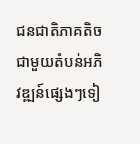ជនជាតិភាគតិចជាមួយតំបន់អភិវឌ្ឍន៍ផ្សេងៗទៀ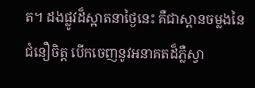ត។ ដងផ្លូវដ៏ស្អាតនាថ្ងៃនេះ គឺជាស្ពានចម្លងនៃជំនឿចិត្ត បើកចេញនូវអនាគតដ៏ភ្លឺស្វា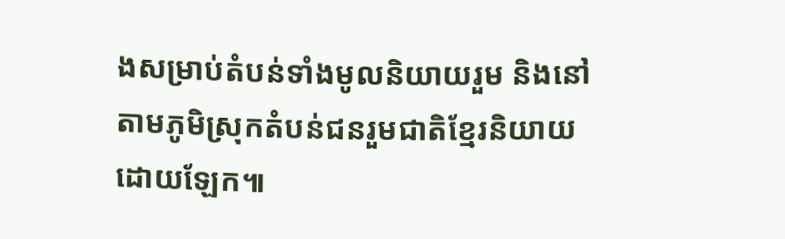ងសម្រាប់តំបន់ទាំងមូលនិយាយរួម និងនៅតាមភូមិស្រុកតំបន់ជនរួមជាតិខ្មែរនិយាយដោយឡែក៕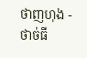ថាញហុង - ថាច់ធី